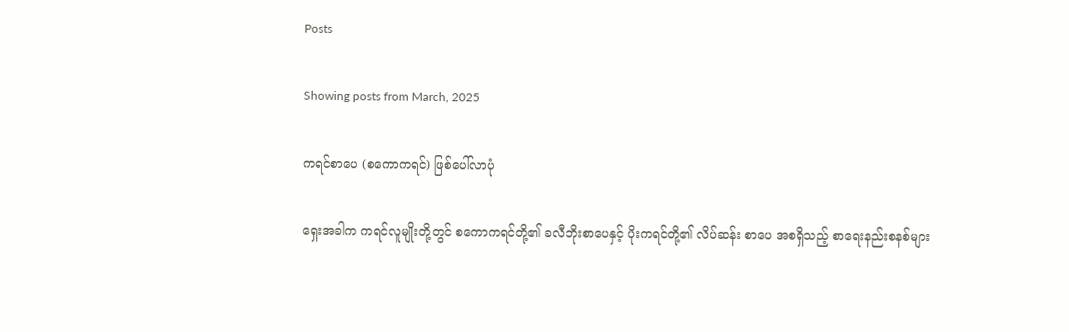Posts

Showing posts from March, 2025

ကရင်စာပေ (စကောကရင်) ဖြစ်ပေါ်လာပုံ

ရှေးအခါက ကရင်လူမျိုးတို့တွင် စကောကရင်တို့၏ ခလီဘိုးစာပေနှင့် ပိုးကရင်တို့၏ လိပ်ဆန်း စာပေ အစရှိသည့် စာရေးနည်းစနစ်များ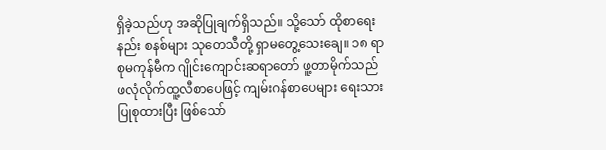ရှိခဲ့သည်ဟု အဆိုပြုချက်ရှိသည်။ သို့သော် ထိုစာရေးနည်း စနစ်များ သုတေသီတို့ ရှာမတွေ့သေးချေ။ ၁၈ ရာစုမကုန်မီက ဂျိုင်းကျောင်းဆရာတော် ဖူ့တာမိုက်သည် ဖလုံလိုက်ထူ့လီစာပေဖြင့် ကျမ်းဂန်စာပေများ ရေးသားပြုစုထားပြီး ဖြစ်သော်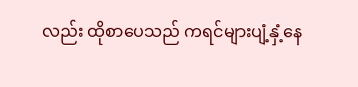လည်း ထိုစာပေသည် ကရင်များပျံ့နှံ့နေ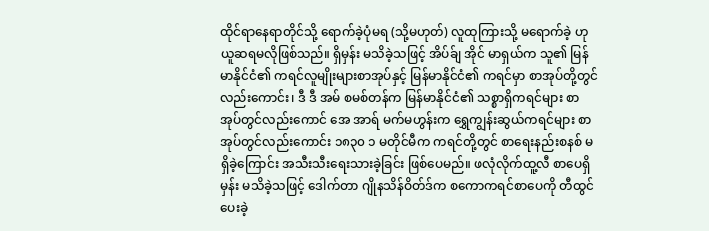ထိုင်ရာနေရာတိုင်သို့ ရောက်ခဲ့ပုံမရ (သို့မဟုတ်) လူထုကြားသို့ မရောက်ခဲ့ ဟု ယူဆရမလိုဖြစ်သည်။ ရှိမှန်း မသိခဲ့သဖြင့် အိပ်ခ်ျ အိုင် မာရှယ်က သူ၏ မြန်မာနိုင်ငံ၏ ကရင်လူမျိုးများစာအုပ်နှင့် မြန်မာနိုင်ငံ၏ ကရင်မှာ စာအုပ်တို့တွင် လည်းကောင်း၊ ဒီ ဒီ အမ် စမစ်တန်က မြန်မာနိုင်ငံ၏ သစ္စာရှိကရင်များ စာအုပ်တွင်လည်းကောင် အေ အာရ် မက်မဟွန်းက ရွှေကျွန်းဆွယ်ကရင်များ စာအုပ်တွင်လည်းကောင်း ၁၈၃၀ ၁ မတိုင်မီက ကရင်တို့တွင် စာရေးနည်းစနစ် မရှိခဲ့ကြောင်း အသီးသီးရေးသားခဲ့ခြင်း ဖြစ်ပေမည်။ ဖလုံလိုက်ထူ့လီ စာပေရှိမှန်း မသိခဲ့သဖြင့် ဒေါက်တာ ဂျိုနသိန်ဝိတ်ဒ်က စကောကရင်စာပေကို တီထွင်ပေးခဲ့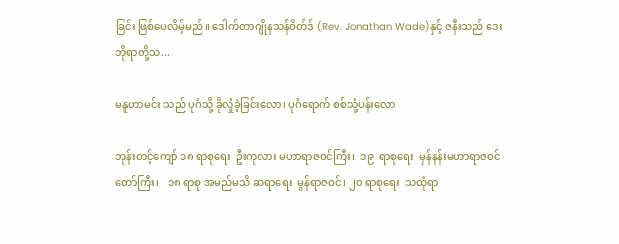ခြင်း ဖြစ်ပေလိမ့်မည်။ ဒေါက်တာဂျိုနသန်ဝိတ်ဒ် (Rev. Jonathan Wade)နှင့် ဇနီးသည် ဒေးဘိုရာတို့သ...

မနူဟာမင်း သည် ပုဂံသို့ ခိုလှုံခဲ့ခြင်းလော၊ ပုဂံရောက် စစ်သုံ့ပန်းလော

ဘုန်းတင့်ကျော် ၁၈ ရာစုရေး  ဦးကုလား မဟာရာဇဝင်ကြီး၊  ၁၉  ရာစုရေး  မှန်နန်းမဟာရာဇဝင်တော်ကြီး၊   ၁၈ ရာစု အမည်မသိ ဆရာရေး  မွန်ရာဇဝင်၊ ၂၀ ရာစုရေး  သထုံရာ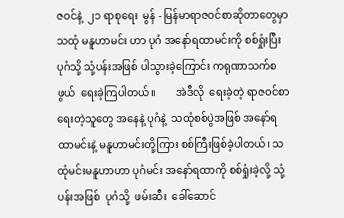ဇဝင်နဲ့  ၂၁ ရာစုရေး  မွန် - မြန်မာရာဇဝင်စာဆိုတာတွေမှာ  သထုံ မနူဟာမင်း ဟာ ပုဂံ အနော်ရထာမင်းကို စစ်ရှုံးပြီး ပုဂံသို့ သုံ့ပန်းအဖြစ် ပါသွားခဲ့ကြောင်း ကရုဏာသက်စဖွယ်  ရေးခဲ့ကြပါတယ်။        အဲဒီလို  ရေးခဲ့တဲ့ ရာဇဝင်စာရေးတဲ့သူတွေ အနေနဲ့ ပုဂံနဲ့  သထုံစစ်ပွဲအဖြစ် အနော်ရထာမင်းနဲ့ မနူဟာမင်းတို့ကြား စစ်ကြီးဖြစ်ခဲ့ပါတယ်၊ သထုံမင်းမနူဟာဟာ ပုဂံမင်း အနော်ရထာကို စစ်ရှုံးခဲ့လို့ သုံ့ပန်းအဖြစ်  ပုဂံသို့  ဖမ်းဆီး  ခေါ်ဆောင်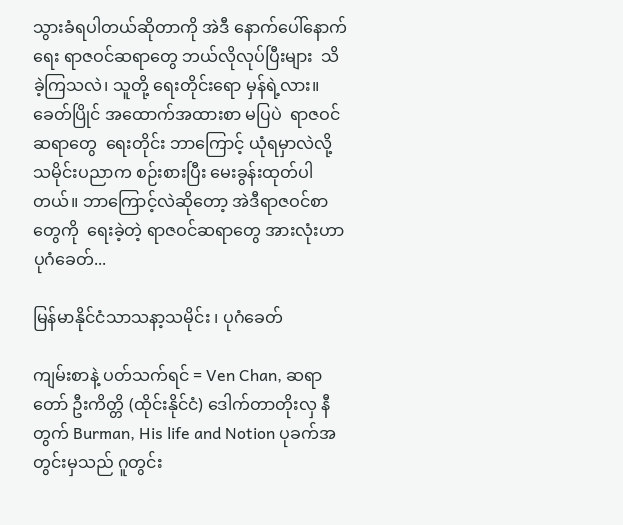သွားခံရပါတယ်ဆိုတာကို အဲဒီ နောက်ပေါ်နောက်ရေး ရာဇဝင်ဆရာတွေ ဘယ်လိုလုပ်ပြီးများ  သိခဲ့ကြသလဲ၊ သူတို့ ရေးတိုင်းရော မှန်ရဲ့လား။ ခေတ်ပြိုင် အထောက်အထားစာ မပြပဲ  ရာဇဝင်ဆရာတွေ  ရေးတိုင်း ဘာကြောင့် ယုံရမှာလဲလို့ သမိုင်းပညာက စဉ်းစားပြီး မေးခွန်းထုတ်ပါတယ်။ ဘာကြောင့်လဲဆိုတော့ အဲဒီရာဇဝင်စာတွေကို  ရေးခဲ့တဲ့ ရာဇဝင်ဆရာတွေ အားလုံးဟာ ပုဂံခေတ်...

မြန်မာနိုင်ငံသာသနာ့သမိုင်း ၊ ပုဂံခေတ်

ကျမ်းစာနဲ့ ပတ်သက်ရင် = Ven Chan, ဆရာတော် ဦးကိတ္တိ (ထိုင်းနိုင်ငံ) ဒေါက်တာတိုးလှ နီတွက် Burman, His life and Notion ပုခက်အတွင်းမှသည် ဂူတွင်း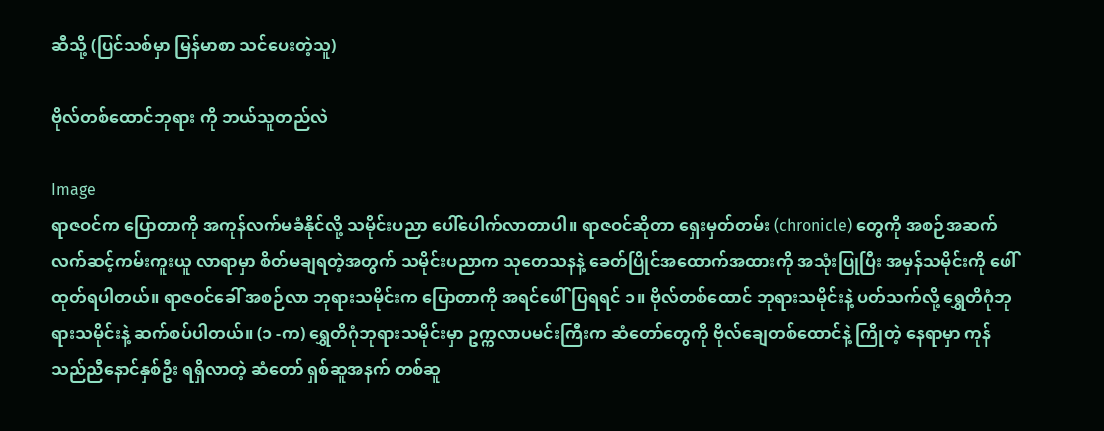ဆီသို့ (ပြင်သစ်မှာ မြန်မာစာ သင်ပေးတဲ့သူ)

ဗိုလ်တစ်ထောင်ဘုရား ကို ဘယ်သူတည်လဲ

Image
ရာဇဝင်က ပြောတာကို အကုန်လက်မခံနိုင်လို့ သမိုင်းပညာ ပေါ်ပေါက်လာတာပါ။ ရာဇဝင်ဆိုတာ ရှေးမှတ်တမ်း (chronicle) တွေကို အစဉ်အဆက် လက်ဆင့်ကမ်းကူးယူ လာရာမှာ စိတ်မချရတဲ့အတွက် သမိုင်းပညာက သုတေသနနဲ့ ခေတ်ပြိုင်အထောက်အထားကို အသုံးပြုပြီး အမှန်သမိုင်းကို ဖေါ်ထုတ်ရပါတယ်။ ရာဇဝင်ခေါ် အစဉ်လာ ဘုရားသမိုင်းက ပြောတာကို အရင်ဖေါ်ပြရရင် ၁။ ဗိုလ်တစ်ထောင် ဘုရားသမိုင်းနဲ့ ပတ်သက်လို့ ရွှေတိဂုံဘုရားသမိုင်းနဲ့ ဆက်စပ်ပါတယ်။ (၁ -က) ရွှေတိဂုံဘုရားသမိုင်းမှာ ဥက္ကလာပမင်းကြီးက ဆံတော်တွေကို ဗိုလ်ချေတစ်ထောင်နဲ့ ကြိုတဲ့ နေရာမှာ ကုန်သည်ညီနောင်နှစ်ဦး ရရှိလာတဲ့ ဆံတော် ရှစ်ဆူအနက် တစ်ဆူ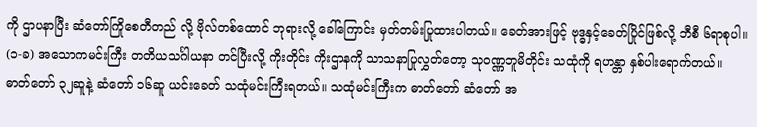ကို ဌာပနာပြီး ဆံတော်ကြိုစေတီတည် လို့ ဗိုလ်တစ်ထောင် ဘုရားလို့ ခေါ်ကြောင်း မှတ်တမ်းပြုထားပါတယ်။ ခေတ်အားဖြင့် ဗုဒ္ဓနှင့်ခေတ်ပြိုင်ဖြစ်လို့ ဘီစီ ၆ရာစုပါ။ (၁-ခ) အသောကမင်းကြီး တတိယသင်္ဂါယနာ တင်ပြီးလို့ ကိုးတိုင်း ကိုးဌာနကို သာသနာပြုလွှတ်တော့ သုဝဏ္ဏဘူမိတိုင်း သထုံကို ရဟန္တာ နှစ်ပါးရောက်တယ်။ ဓာတ်တော် ၃၂ဆူနဲ့ ဆံတော် ၁၆ဆူ ယင်းခေတ် သထုံမင်းကြီးရတယ်။ သထုံမင်းကြီးက ဓာတ်တော် ဆံတော် အ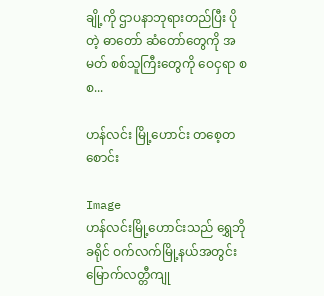ချို့ကို ဌာပနာဘုရားတည်ပြီး ပိုတဲ့ ဓာတော် ဆံတော်တွေကို အမတ် စစ်သူကြီးတွေကို ဝေငှရာ စစ...

ဟန်လင်း မြို့ဟောင်း တစေ့တစောင်း

Image
ဟန်လင်းမြို့ဟောင်းသည် ရွှေဘိုခရိုင် ဝက်လက်မြို့နယ်အတွင်း မြောက်လတ္တီကျု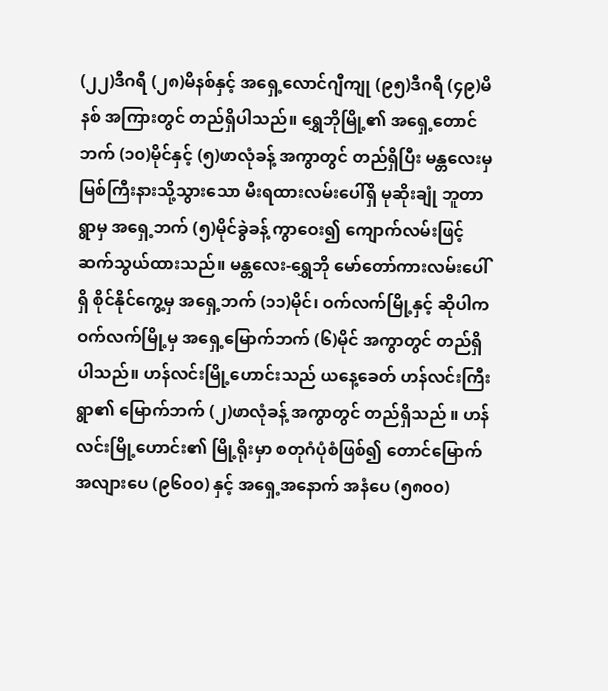(၂၂)ဒီဂရီ (၂၈)မိနစ်နှင့် အရှေ့လောင်ဂျီကျု (၉၅)ဒီဂရီ (၄၉)မိနစ် အကြားတွင် တည်ရှိပါသည်။ ရွှေဘိုမြို့၏ အရှေ့တောင်ဘက် (၁၀)မိုင်နှင့် (၅)ဖာလုံခန့် အကွာတွင် တည်ရှိပြီး မန္တလေးမှ မြစ်ကြီးနားသို့သွားသော မီးရထားလမ်းပေါ်ရှိ မုဆိုးချုံ ဘူတာရွာမှ အရှေ့ဘက် (၅)မိုင်ခွဲခန့် ကွာဝေး၍ ကျောက်လမ်းဖြင့် ဆက်သွယ်ထားသည်။ မန္တလေး-ရွှေဘို မော်တော်ကားလမ်းပေါ်ရှိ စိုင်နိုင်ကွေ့မှ အရှေ့ဘက် (၁၁)မိုင်၊ ဝက်လက်မြို့နှင့် ဆိုပါက ဝက်လက်မြို့မှ အရှေ့မြောက်ဘက် (၆)မိုင် အကွာတွင် တည်ရှိပါသည်။ ဟန်လင်းမြို့ဟောင်းသည် ယနေ့ခေတ် ဟန်လင်းကြီးရွာ၏ မြောက်ဘက် (၂)ဖာလုံခန့် အကွာတွင် တည်ရှိသည် ။ ဟန်လင်းမြို့ဟောင်း၏ မြို့ရိုးမှာ စတုဂံပုံစံဖြစ်၍ တောင်မြောက် အလျားပေ (၉၆၀၀) နှင့် အရှေ့အနောက် အနံပေ (၅၈၀၀)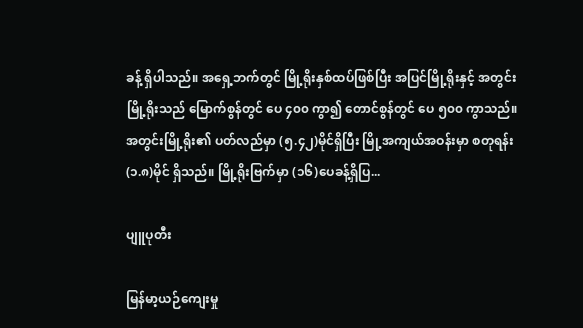ခန့် ရှိပါသည်။ အရှေ့ဘက်တွင် မြို့ရိုးနှစ်ထပ်ဖြစ်ပြီး အပြင်မြို့ရိုးနှင့် အတွင်းမြို့ရိုးသည် မြောက်စွန်တွင် ပေ ၄၀၀ ကွာ၍ တောင်စွန်တွင် ပေ ၅၀၀ ကွာသည်။ အတွင်းမြို့ရိုး၏ ပတ်လည်မှာ (၅.၄၂)မိုင်ရှိပြီး မြို့အကျယ်အဝန်းမှာ စတုရန်း (၁.၈)မိုင် ရှိသည်။ မြို့ရိုးဗြက်မှာ (၁၆)ပေခန့်ရှိပြ...

ပျူပုတီး

မြန်မာ့ယဉ်ကျေးမှု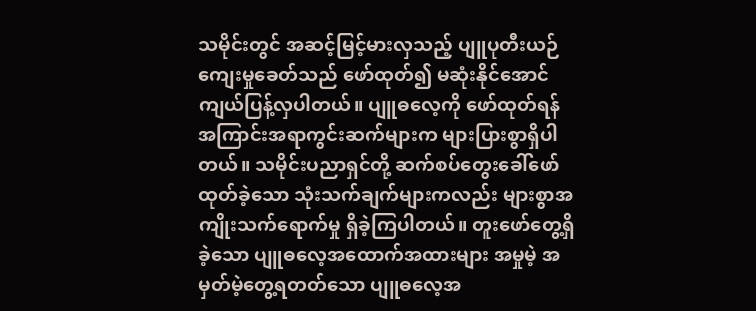သမိုင်းတွင် အဆင့်မြင့်မားလှသည့် ပျူပုတီးယဉ်ကျေးမှုခေတ်သည် ဖော်ထုတ်၍ မဆုံးနိုင်အောင် ကျယ်ပြန့်လှပါတယ်။ ပျူဓလေ့ကို ဖော်ထုတ်ရန် အကြာင်းအရာကွင်းဆက်များက များပြားစွာရှိပါတယ်။ သမိုင်းပညာရှင်တို့ ဆက်စပ်တွေးခေါ်ဖော်ထုတ်ခဲ့သော သုံးသက်ချက်များကလည်း များစွာအကျိုးသက်ရောက်မှု ရှိခဲ့ကြပါတယ်။ တူးဖော်တွေ့ရှိခဲ့သော ပျူဓလေ့အထောက်အထားများ အမှုမဲ့ အမှတ်မဲ့တွေ့ရတတ်သော ပျူဓလေ့အ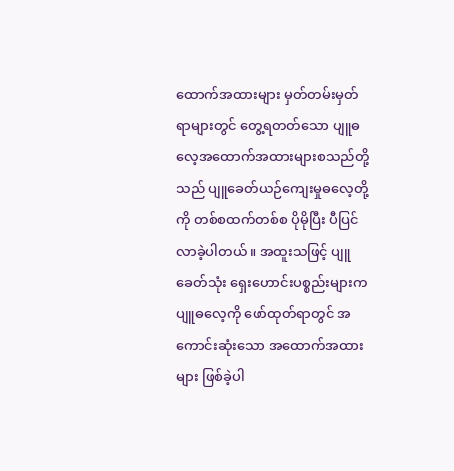ထောက်အထားများ မှတ်တမ်းမှတ်ရာများတွင် တွေ့ရတတ်သော ပျူဓလေ့အထောက်အထားများစသည်တို့သည် ပျူခေတ်ယဉ်ကျေးမှုဓလေ့တို့ကို တစ်စထက်တစ်စ ပိုမိုပြီး ပီပြင်လာခဲ့ပါတယ်။ အထူးသဖြင့် ပျူခေတ်သုံး ရှေးဟောင်းပစ္စည်းများက ပျူဓလေ့ကို ဖော်ထုတ်ရာတွင် အကောင်းဆုံးသော အထောက်အထားများ ဖြစ်ခဲ့ပါ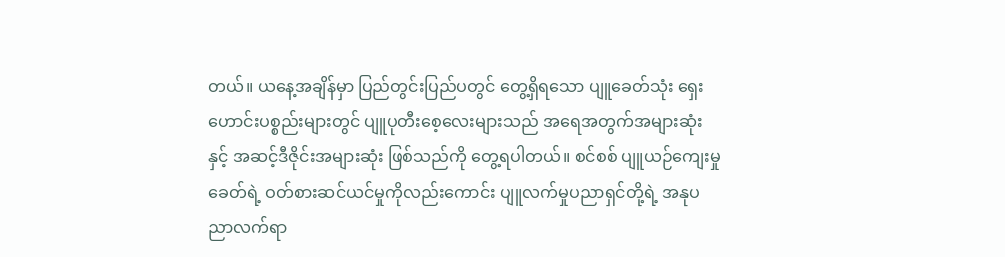တယ်။ ယနေ့အချိန်မှာ ပြည်တွင်းပြည်ပတွင် တွေ့ရှိရသော ပျူခေတ်သုံး ရှေးဟောင်းပစ္စည်းများတွင် ပျူပုတီးစေ့လေးများသည် အရေအတွက်အများဆုံးနှင့် အဆင့်ဒီဇိုင်းအများဆုံး ဖြစ်သည်ကို တွေ့ရပါတယ်။ စင်စစ် ပျူယဉ်ကျေးမှုခေတ်ရဲ့ ဝတ်စားဆင်ယင်မှုကိုလည်းကောင်း ပျူလက်မှုပညာရှင်တို့ရဲ့ အနုပညာလက်ရာ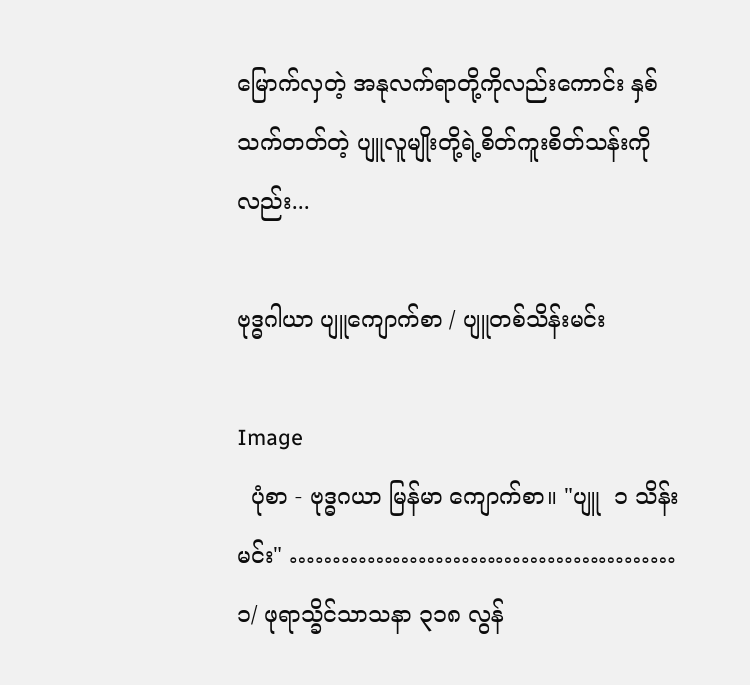မြောက်လှတဲ့ အနုလက်ရာတို့ကိုလည်းကောင်း နှစ်သက်တတ်တဲ့ ပျူလူမျိုးတို့ရဲ့စိတ်ကူးစိတ်သန်းကိုလည်း...

ဗုဒ္ဓဂါယာ ပျူကျောက်စာ / ပျူတစ်သိန်းမင်း

Image
  ပုံစာ - ဗုဒ္ဓဂယာ မြန်မာ ကျောက်စာ။ "ပျူ  ၁ သိန်းမင်း" ……………………………………… ၁/ ဖုရာသ္ခိင်သာသနာ ၃၁၈ လွန်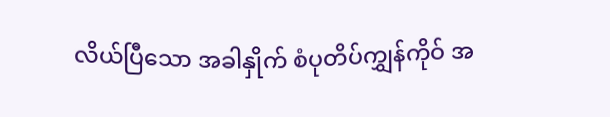လိယ်ပြီသော အခါနှိုက် စံပုတိပ်ကျွှန်ကိုဝ် အ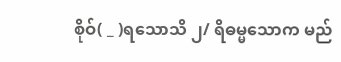စိုဝ်( _ )ရသောသိ ၂/ ရိဓမ္မသောက မည်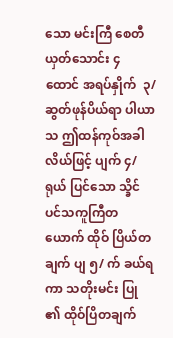သော မင်းကြီ စေတီ ယှတ်သောင်း ၄ ထောင် အရပ်နှိုက်  ၃/ ဆွတ်ဖုန်ပိယ်ရာ ပါယာသ ဤထန်ကုဝ်အခါ လိယ်ဖြင့် ပျက် ၄/ ရုယ် ပြင်သော သ္ခိင် ပင်သကူကြီတယောက် ထိုဝ် ပြိယ်တချက် ပျ ၅/ က် ခယ်ရကာ သတိုးမင်း ပြု ၏ ထိုဝ်ပြိတချက်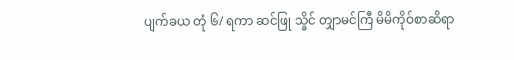ပျက်ခယ တုံ ၆/ ရကာ ဆင်ဖြု သ္ခိင် တျှာမင်ကြီ မိမိကိုဝ်စာဆိရာ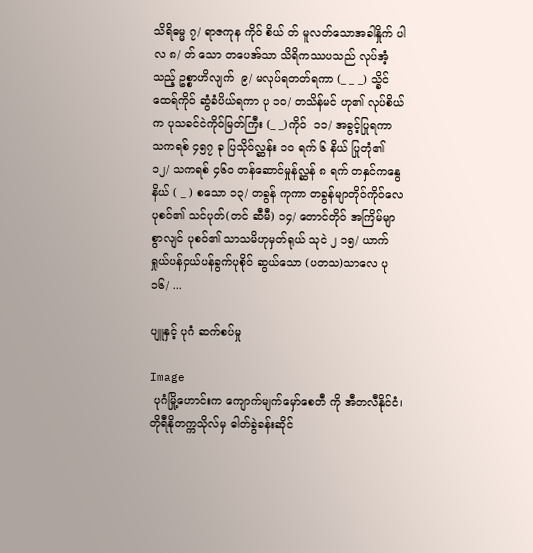သိရိဓမ္မ ၇/ ရာဇကုန ကိုဝ် စိယ် တ် မူလတ်သောအခါနှိုက် ပါလ ၈/ တ် သော တပေအ်သာ သိရိကဿပသည် လုပ်အံ့သည့် ဥစ္စာဟိလျက်  ၉/ မလုပ်ရတတ်ရကာ (_ _ _) သ္ခိင်ထေရ်ကိုဝ် ဆွံခံပိယ်ရကာ ပု ၁၀/ တသိန်မင် ဟု၏ လုပ်စိယ်က ပုသခင်ငဲကိုဝ်မြတ်ကြီး (_ _)ကိုဝ်  ၁၁/ အခွင့်ပြုရကာ သကရစ် ၄၅၇ ခု ပြသိုဝ်လ္ဆန်း ၁၀ ရက် ၆ နိယ် ပြုတုံ၏ ၁၂/ သကရစ် ၄၆၀ တန်ဆောင်မှုန်လ္ဆန် ၈ ရက် တနှင်ကနွေနိယ် ( _ ) စသော ၁၃/ တခွန် ကုကာ တခွန်မျာတိုဝ်ကိုဝ်လေ ပုစဝ်၏ သင်ပုတ်(တင် ဆီမီ) ၁၄/ တောင်တိုဝ် အကြိမ်မျာစွာလျင် ပုစဝ်၏ သာသမိဟုမှတ်ရုယ် သုငဲ ၂ ၁၅/ ယာက် ရှုယ်ပန်ငှယ်ပန်ခွက်ပုစိုဝ် ဆွယ်သော (ပတသ)သာလေ ပု ၁၆/ ...

ပျူနှင့် ပုဂံ ဆက်စပ်မှု

Image
 ပုဂံမြို့ဟောင်းက ကျောက်မျက်မှော်စေတီ ကို အီတလီနိုင်ငံ၊ တိုရီနိုတက္ကသိုလ်မှ ဓါတ်ခွဲခန်းဆိုင်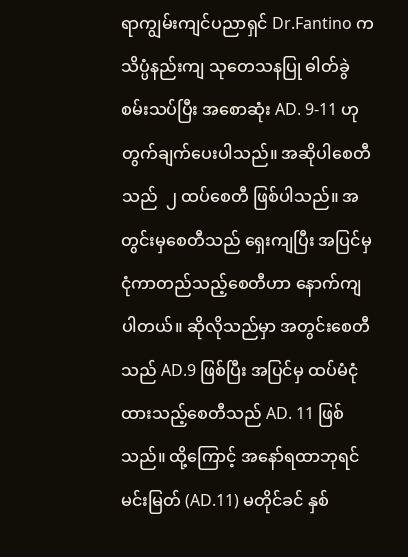ရာကျွမ်းကျင်ပညာရှင် Dr.Fantino က သိပ္ပံနည်းကျ သုတေသနပြု ဓါတ်ခွဲစမ်းသပ်ပြီး အစောဆုံး AD. 9-11 ဟု တွက်ချက်ပေးပါသည်။ အဆိုပါစေတီသည်  ၂ ထပ်စေတီ ဖြစ်ပါသည်။ အတွင်းမှစေတီသည် ရှေးကျပြီး အပြင်မှ ငုံကာတည်သည့်စေတီဟာ နောက်ကျပါတယ်။ ဆိုလိုသည်မှာ အတွင်းစေတီသည် AD.9 ဖြစ်ပြီး အပြင်မှ ထပ်မံငုံထားသည့်စေတီသည် AD. 11 ဖြစ်သည်။ ထို့ကြောင့် အနော်ရထာဘုရင်မင်းမြတ် (AD.11) မတိုင်ခင် နှစ်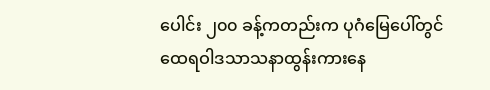ပေါင်း ၂၀၀ ခန့်ကတည်းက ပုဂံမြေပေါ်တွင် ထေရဝါဒသာသနာထွန်းကားနေ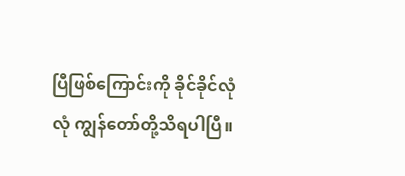ပြီဖြစ်ကြောင်းကို ခိုင်ခိုင်လုံလုံ ကျွန်တော်တို့သိရပါပြီ။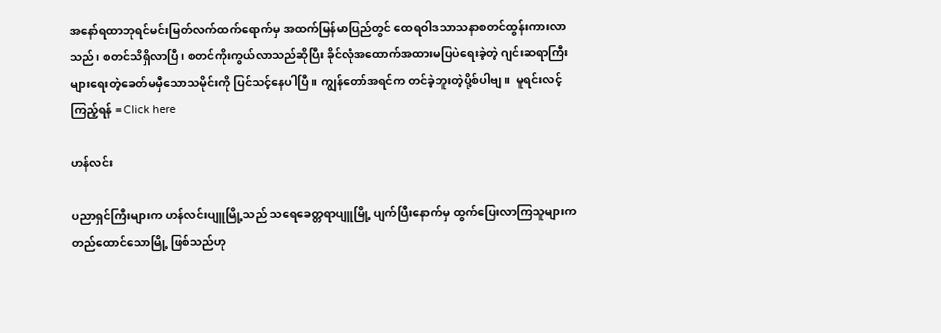အနော်ရထာဘုရင်မင်းမြတ်လက်ထက်ရောက်မှ အထက်မြန်မာပြည်တွင် ထေရဝါဒသာသနာစတင်ထွန်းကားလာသည်၊ စတင်သိရှိလာပြီ၊ စတင်ကိုးကွယ်လာသည်ဆိုပြီး ခိုင်လုံအထောက်အထားမပြပဲရေးခဲ့တဲ့ ဂျင်းဆရာကြီးများရေးတဲ့ခေတ်မမှီသောသမိုင်းကို ပြင်သင့်နေပါပြီ။ ကျွန်တော်အရင်က တင်ခဲ့ဘူးတဲ့ပို့စ်ပါဗျ။  မူရင်းလင့် ကြည့်ရန် = Click here

ဟန်လင်း

ပညာရှင်ကြီးများက ဟန်လင်းပျူမြို့သည် သရေခေတ္တရာပျူမြို့ ပျက်ပြီးနောက်မှ ထွက်ပြေးလာကြသူများက တည်ထောင်သောမြို့ ဖြစ်သည်ဟု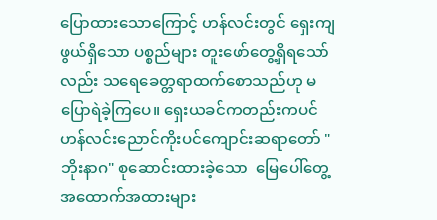ပြောထားသောကြောင့် ဟန်လင်းတွင် ရှေးကျဖွယ်ရှိသော ပစ္စည်များ တူးဖော်တွေ့ရှိရသော်လည်း သရေခေတ္တရာထက်စောသည်ဟု မပြောရဲခဲ့ကြပေ။ ရှေးယခင်ကတည်းကပင် ဟန်လင်းညောင်ကိုးပင်ကျောင်းဆရာတော် "ဘိုးနာဂ" စုဆောင်းထားခဲ့သော  မြေပေါ်တွေ့ အထောက်အထားများ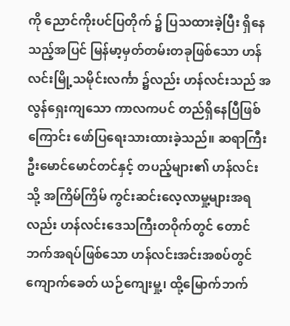ကို ညောင်ကိုးပင်ပြတိုက် ၌ ပြသထားခဲ့ပြီး ရှိနေသည့်အပြင် မြန်မာ့မှတ်တမ်းတခုဖြစ်သော ဟန်လင်းမြို့သမိုင်းလင်္ကာ ၌လည်း ဟန်လင်းသည် အလွန်ရှေးကျသော ကာလကပင် တည်ရှိနေပြီဖြစ်ကြောင်း ဖော်ပြရေးသားထားခဲ့သည်။ ဆရာကြီးဦးမောင်မောင်တင်နှင့် တပည့်များ၏ ဟန်လင်းသို့ အကြိမ်ကြိမ် ကွင်းဆင်းလေ့လာမှု့များအရလည်း ဟန်လင်းဒေသကြီးတဝိုက်တွင် တောင်ဘက်အရပ်ဖြစ်သော ဟန်လင်းအင်းအစပ်တွင် ကျောက်ခေတ် ယဉ်ကျေးမှု့၊ ထို့မြောက်ဘက်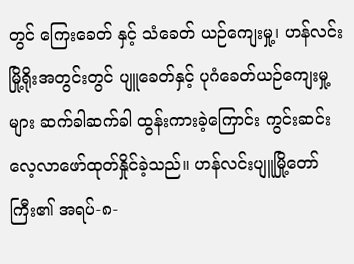တွင် ကြေးခေတ် နှင့် သံခေတ် ယဉ်ကျေးမှု့၊ ဟန်လင်းမြို့ရိုးအတွင်းတွင် ပျူခေတ်နှင့် ပုဂံခေတ်ယဉ်ကျေးမှု့များ ဆက်ခါဆက်ခါ ထွန်းကားခဲ့ကြောင်း ကွင်းဆင်းလေ့လာဖော်ထုတ်နှိုင်ခဲ့သည်။ ဟန်လင်းပျူမြို့တော်ကြီး၏ အရပ်-၈-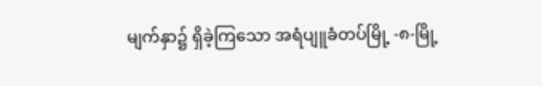မျက်နှာ၌ ရှိခဲ့ကြသော အရံပျူခံတပ်မြို့ -၈-မြို့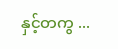နှင့်တကွ ...